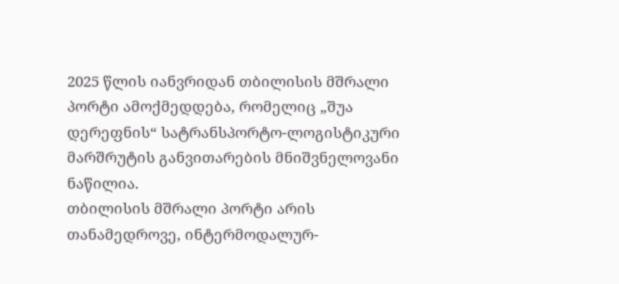2025 წლის იანვრიდან თბილისის მშრალი პორტი ამოქმედდება, რომელიც „შუა დერეფნის“ სატრანსპორტო-ლოგისტიკური მარშრუტის განვითარების მნიშვნელოვანი ნაწილია.
თბილისის მშრალი პორტი არის თანამედროვე, ინტერმოდალურ-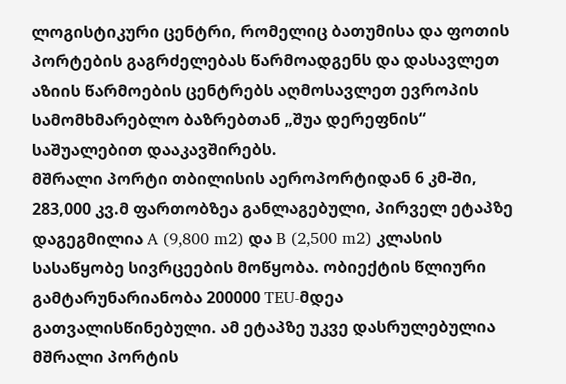ლოგისტიკური ცენტრი, რომელიც ბათუმისა და ფოთის პორტების გაგრძელებას წარმოადგენს და დასავლეთ აზიის წარმოების ცენტრებს აღმოსავლეთ ევროპის სამომხმარებლო ბაზრებთან „შუა დერეფნის“ საშუალებით დააკავშირებს.
მშრალი პორტი თბილისის აეროპორტიდან 6 კმ-ში, 283,000 კვ.მ ფართობზეა განლაგებული, პირველ ეტაპზე დაგეგმილია A (9,800 m2) და B (2,500 m2) კლასის სასაწყობე სივრცეების მოწყობა. ობიექტის წლიური გამტარუნარიანობა 200000 TEU-მდეა გათვალისწინებული. ამ ეტაპზე უკვე დასრულებულია მშრალი პორტის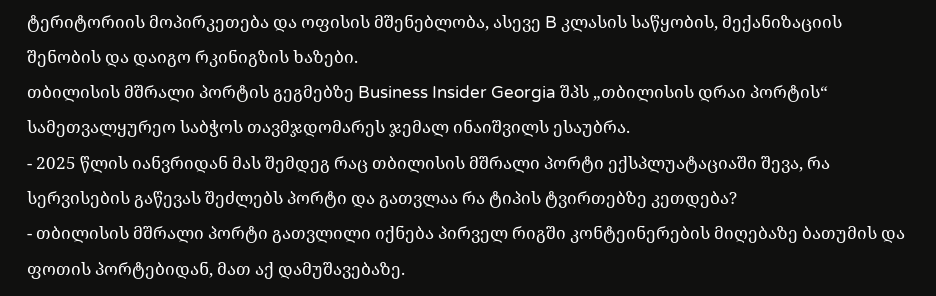ტერიტორიის მოპირკეთება და ოფისის მშენებლობა, ასევე B კლასის საწყობის, მექანიზაციის შენობის და დაიგო რკინიგზის ხაზები.
თბილისის მშრალი პორტის გეგმებზე Business Insider Georgia შპს „თბილისის დრაი პორტის“ სამეთვალყურეო საბჭოს თავმჯდომარეს ჯემალ ინაიშვილს ესაუბრა.
- 2025 წლის იანვრიდან მას შემდეგ რაც თბილისის მშრალი პორტი ექსპლუატაციაში შევა, რა სერვისების გაწევას შეძლებს პორტი და გათვლაა რა ტიპის ტვირთებზე კეთდება?
- თბილისის მშრალი პორტი გათვლილი იქნება პირველ რიგში კონტეინერების მიღებაზე ბათუმის და ფოთის პორტებიდან, მათ აქ დამუშავებაზე.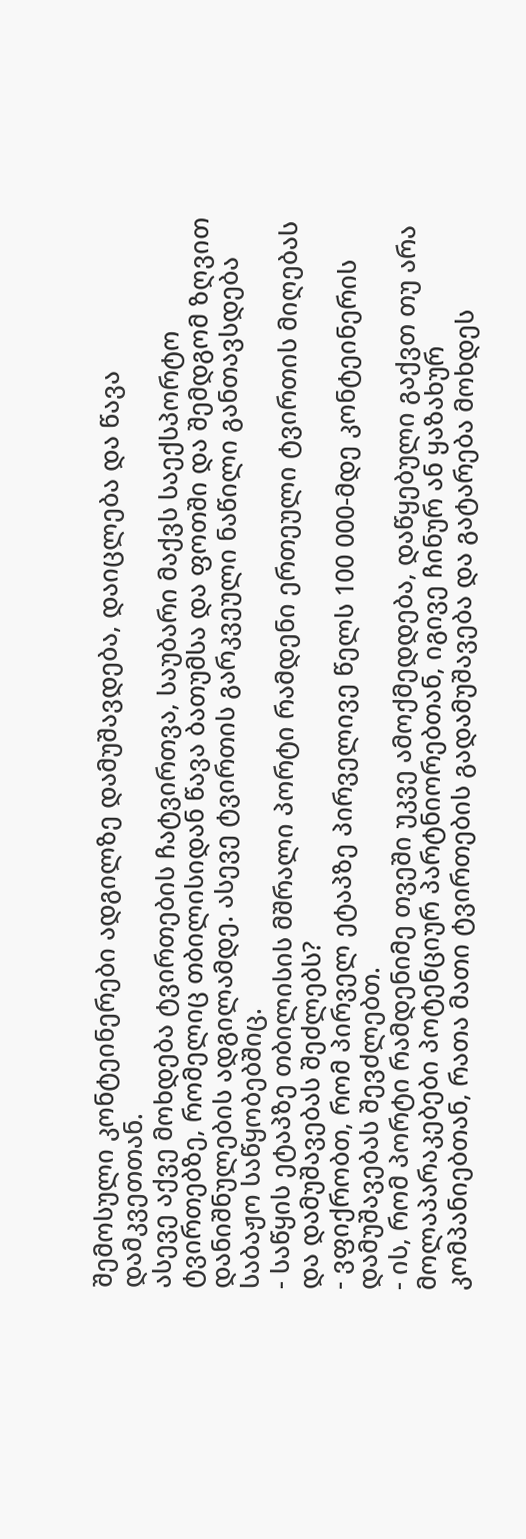შემოსული კონტეინერები ადგილზე დამუშავდება, დაიცლება და წავა დამკვეთთან.
ასევე აქვე მოხდება ტვირთების ჩატვირთვა, საუბარი მაქვს საექსპორტო ტვირთებზე, რომელიც თბილისიდან წავა ბათუმსა და ფოთში და შემდგომ ზღვით დანიშნულების ადგილამდე. ასევე ტვირთის გარკვეული ნაწილი განთავსდება საბაჟო საწყობებშიც.
- საწყის ეტაპზე თბილისის მშრალი პორტი რამდენი ერთეული ტვირთის მიღებას და დამუშავებას შეძლებს?
- ვფიქრობთ, რომ პირველ ეტაპზე პირველივე წელს 100 000-მდე კონტეინერის დამუშავებას შევძლებთ.
- ის, რომ პორტი რამდენიმე თვეში უკვე ამოქმედდება, დაწყებული გაქვთ თუ არა მოლაპარაკებები პოტენციურ პარტნიორებთან, იგივე ჩინურ ან ყაზახურ კომპანიებთან, რათა მათი ტვირთების გადამუშავება და გატარება მოხდეს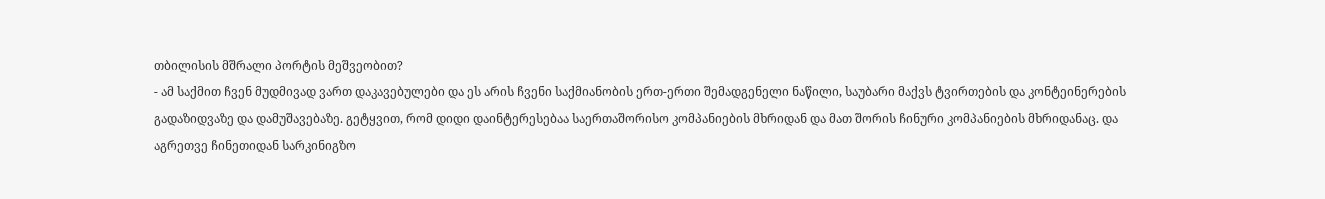თბილისის მშრალი პორტის მეშვეობით?
- ამ საქმით ჩვენ მუდმივად ვართ დაკავებულები და ეს არის ჩვენი საქმიანობის ერთ-ერთი შემადგენელი ნაწილი, საუბარი მაქვს ტვირთების და კონტეინერების გადაზიდვაზე და დამუშავებაზე. გეტყვით, რომ დიდი დაინტერესებაა საერთაშორისო კომპანიების მხრიდან და მათ შორის ჩინური კომპანიების მხრიდანაც. და აგრეთვე ჩინეთიდან სარკინიგზო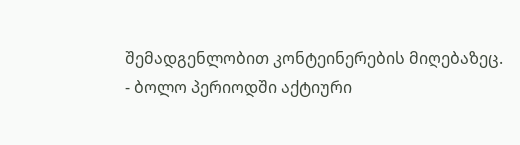შემადგენლობით კონტეინერების მიღებაზეც.
- ბოლო პერიოდში აქტიური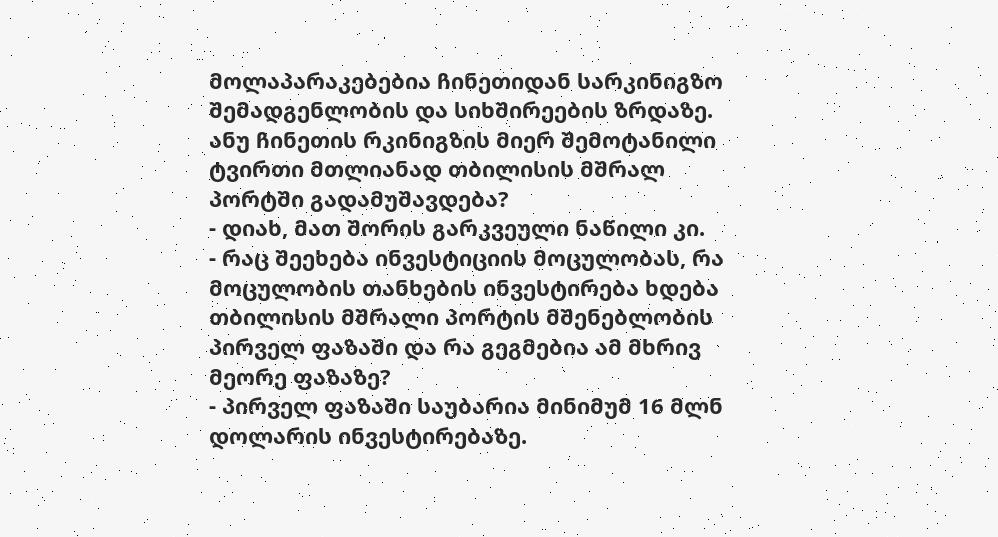მოლაპარაკებებია ჩინეთიდან სარკინიგზო შემადგენლობის და სიხშირეების ზრდაზე. ანუ ჩინეთის რკინიგზის მიერ შემოტანილი ტვირთი მთლიანად თბილისის მშრალ პორტში გადამუშავდება?
- დიახ, მათ შორის გარკვეული ნაწილი კი.
- რაც შეეხება ინვესტიციის მოცულობას, რა მოცულობის თანხების ინვესტირება ხდება თბილისის მშრალი პორტის მშენებლობის პირველ ფაზაში და რა გეგმებია ამ მხრივ მეორე ფაზაზე?
- პირველ ფაზაში საუბარია მინიმუმ 16 მლნ დოლარის ინვესტირებაზე.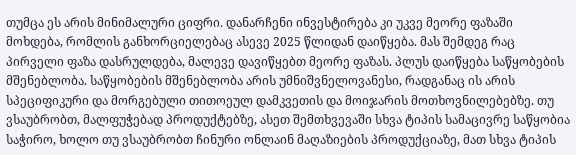თუმცა ეს არის მინიმალური ციფრი. დანარჩენი ინვესტირება კი უკვე მეორე ფაზაში მოხდება, რომლის განხორციელებაც ასევე 2025 წლიდან დაიწყება. მას შემდეგ რაც პირველი ფაზა დასრულდება, მალევე დავიწყებთ მეორე ფაზას. პლუს დაიწყება საწყობების მშენებლობა. საწყობების მშენებლობა არის უმნიშვნელოვანესი, რადგანაც ის არის სპეციფიკური და მორგებული თითოეულ დამკვეთის და მოიჯარის მოთხოვნილებებზე. თუ ვსაუბრობთ, მალფუჭებად პროდუქტებზე, ასეთ შემთხვევაში სხვა ტიპის სამაცივრე საწყობია საჭირო, ხოლო თუ ვსაუბრობთ ჩინური ონლაინ მაღაზიების პროდუქციაზე, მათ სხვა ტიპის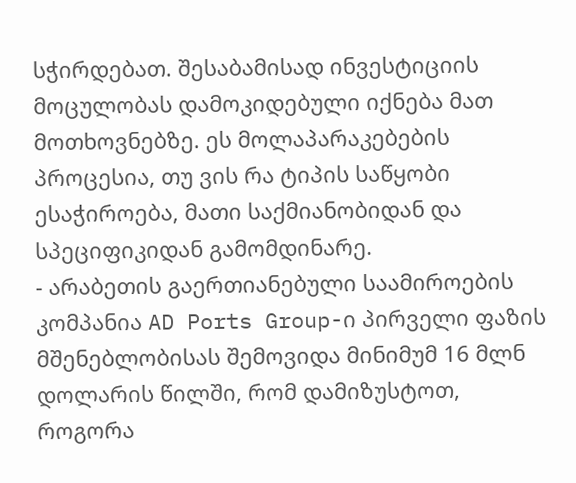სჭირდებათ. შესაბამისად ინვესტიციის მოცულობას დამოკიდებული იქნება მათ მოთხოვნებზე. ეს მოლაპარაკებების პროცესია, თუ ვის რა ტიპის საწყობი ესაჭიროება, მათი საქმიანობიდან და სპეციფიკიდან გამომდინარე.
- არაბეთის გაერთიანებული საამიროების კომპანია AD Ports Group-ი პირველი ფაზის მშენებლობისას შემოვიდა მინიმუმ 16 მლნ დოლარის წილში, რომ დამიზუსტოთ, როგორა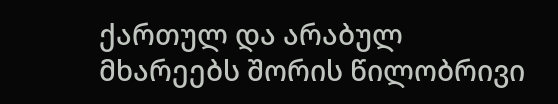ქართულ და არაბულ მხარეებს შორის წილობრივი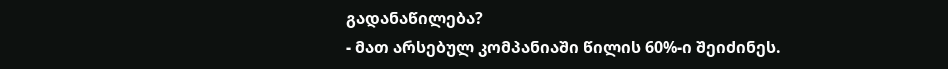გადანაწილება?
- მათ არსებულ კომპანიაში წილის 60%-ი შეიძინეს.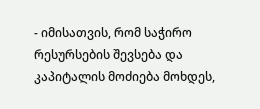- იმისათვის, რომ საჭირო რესურსების შევსება და კაპიტალის მოძიება მოხდეს,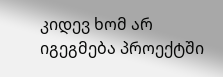კიდევ ხომ არ იგეგმება პროექტში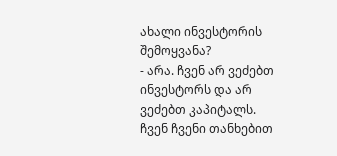ახალი ინვესტორის შემოყვანა?
- არა. ჩვენ არ ვეძებთ ინვესტორს და არ ვეძებთ კაპიტალს. ჩვენ ჩვენი თანხებით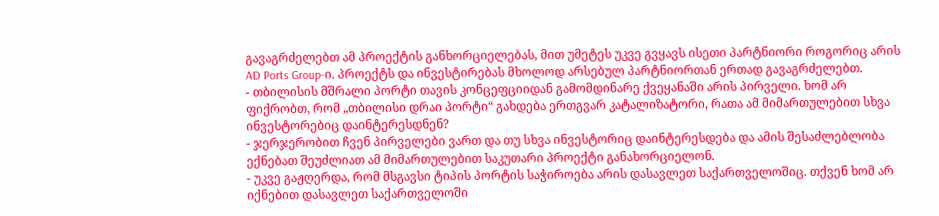გავაგრძელებთ ამ პროექტის განხორციელებას, მით უმეტეს უკვე გვყავს ისეთი პარტნიორი როგორიც არის AD Ports Group-ი. პროექტს და ინვესტირებას მხოლოდ არსებულ პარტნიორთან ერთად გავაგრძელებთ.
- თბილისის მშრალი პორტი თავის კონცეფციიდან გამომდინარე ქვეყანაში არის პირველი. ხომ არ ფიქრობთ, რომ „თბილისი დრაი პორტი“ გახდება ერთგვარ კატალიზატორი, რათა ამ მიმართულებით სხვა ინვესტორებიც დაინტერესდნენ?
- ჯერჯერობით ჩვენ პირველები ვართ და თუ სხვა ინვესტორიც დაინტერესდება და ამის შესაძლებლობა ექნებათ შეუძლიათ ამ მიმართულებით საკუთარი პროექტი განახორციელონ.
- უკვე გაჟღერდა, რომ მსგავსი ტიპის პორტის საჭიროება არის დასავლეთ საქართველოშიც. თქვენ ხომ არ იქნებით დასავლეთ საქართველოში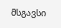მსგავსი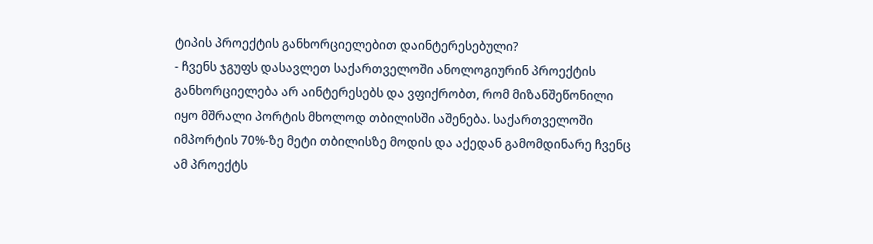ტიპის პროექტის განხორციელებით დაინტერესებული?
- ჩვენს ჯგუფს დასავლეთ საქართველოში ანოლოგიურინ პროექტის განხორციელება არ აინტერესებს და ვფიქრობთ, რომ მიზანშეწონილი იყო მშრალი პორტის მხოლოდ თბილისში აშენება. საქართველოში იმპორტის 70%-ზე მეტი თბილისზე მოდის და აქედან გამომდინარე ჩვენც ამ პროექტს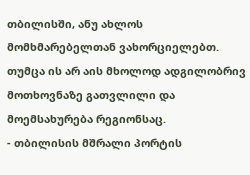თბილისში, ანუ ახლოს მომხმარებელთან ვახორციელებთ. თუმცა ის არ აის მხოლოდ ადგილობრივ მოთხოვნაზე გათვლილი და მოემსახურება რეგიონსაც.
- თბილისის მშრალი პორტის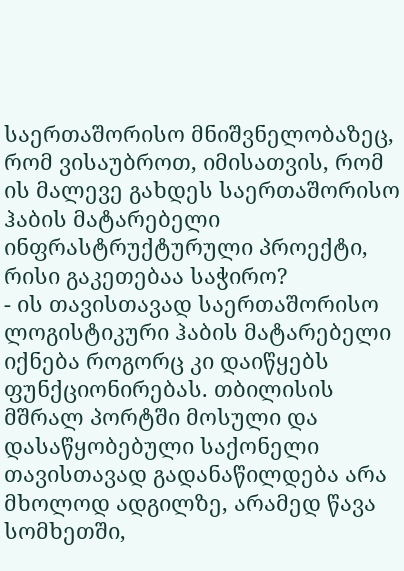საერთაშორისო მნიშვნელობაზეც, რომ ვისაუბროთ, იმისათვის, რომ ის მალევე გახდეს საერთაშორისო ჰაბის მატარებელი ინფრასტრუქტურული პროექტი, რისი გაკეთებაა საჭირო?
- ის თავისთავად საერთაშორისო ლოგისტიკური ჰაბის მატარებელი იქნება როგორც კი დაიწყებს ფუნქციონირებას. თბილისის მშრალ პორტში მოსული და დასაწყობებული საქონელი თავისთავად გადანაწილდება არა მხოლოდ ადგილზე, არამედ წავა სომხეთში,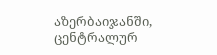აზერბაიჯანში, ცენტრალურ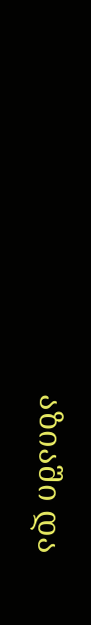აზიაში და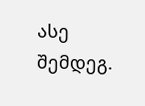ასე შემდეგ.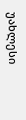უახლესი